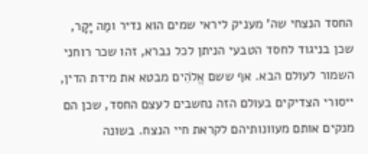החסד הנצחי שה' מעניק ליראי שמים הוא נדיר ומַה יָּקָר, שכן בניגוד לחסד הטבעי הניתן לכל נברא, זהו שכר רוחני השמור לעולם הבא. אף ששם אֱלֹהִים מבטא את מידת הדין, ייסורי הצדיקים בעולם הזה נחשבים לעצם החסד, שכן הם מנקים אותם מעוונותיהם לקראת חיי הנצח. בשונה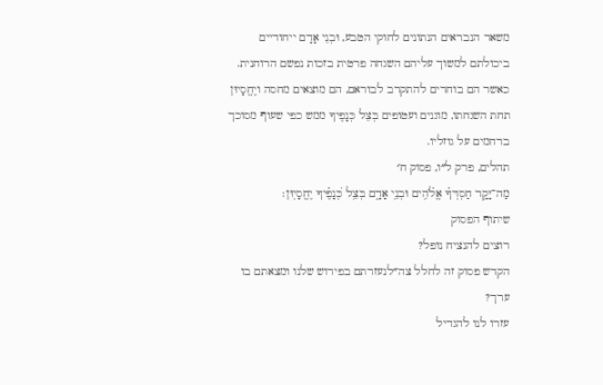משאר הנבראים הנתונים לחוקי הטבע, וּבְנֵי אָדָם ייחודיים ביכולתם למשוך עליהם השגחה פרטית בזכות נפשם הרוחנית. כאשר הם בוחרים להתקרב לבוראם, הם מוצאים מחסה ויֶחֱסָיוּן תחת השגחתו, מוגנים ועטופים בְּצֵל כְּנָפֶיךָ ממש כפי שעוף מסוכך ברחמים על גוזליו.
תהלים, פרק ל״ו, פסוק ח׳
מַה־יָּקָ֥ר חַסְדְּךָ֗ אֱלֹ֫הִ֥ים וּבְנֵ֥י אָדָ֑ם בְּצֵ֥ל כְּ֝נָפֶ֗יךָ יֶחֱסָיֽוּן׃
שיתוף הפסוק
רוצים להנציח נופל?
הקדש פסוק זה לחלל צה״לנעזרתם בפירוש שלנו ומצאתם בו ערך?
עזרו לנו להגדיל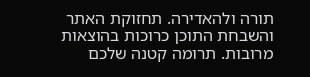תורה ולהאדירה. תחזוקת האתר והשבחת התוכן כרוכות בהוצאות מרובות. תרומה קטנה שלכם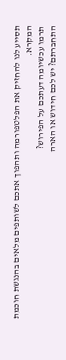תסייע לנו להחזיק את הפלטפורמה ותהפוך אתכם לשותפים מלאים בהנגשת חוכמת המקרא.
תרמו עכשיומה דעתכם על הפירוש?
התחברתם? יש לכם חידוש או הארה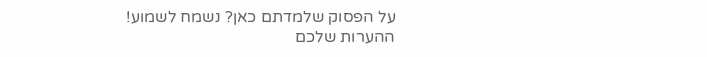על הפסוק שלמדתם כאן? נשמח לשמוע!
ההערות שלכם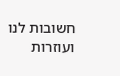חשובות לנו ועוזרות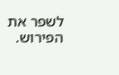לשפר את הפירוש.